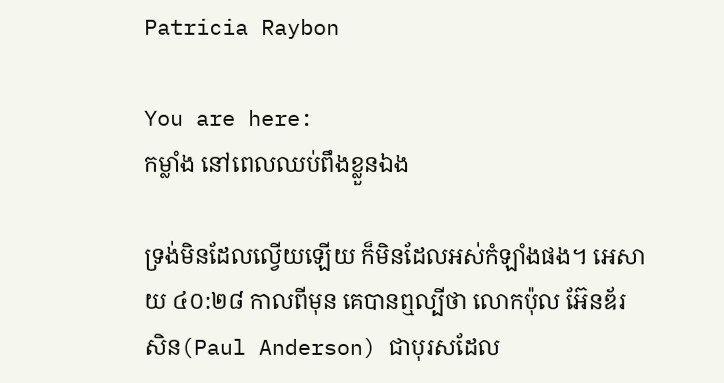Patricia Raybon

You are here:
កម្លាំង នៅពេលឈប់ពឹងខ្លួនឯង

ទ្រង់មិនដែលល្វើយឡើយ ក៏មិនដែលអស់កំឡាំងផង។ អេសាយ ៤០:២៨ កាលពីមុន គេបានឮល្បីថា លោកប៉ុល អ៊ែនឌ័រសិន(Paul Anderson) ជាបុរសដែល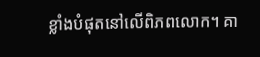ខ្លាំងបំផុតនៅលើពិភពលោក។ គា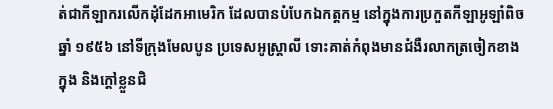ត់ជាកីឡាករលើកដុំដែកអាមេរិក ដែលបានបំបែកឯកត្តកម្ម នៅក្នុងការប្រកួតកីឡាអូឡាំពិចឆ្នាំ ១៩៥៦ នៅទីក្រុងមែលបូន ប្រទេសអូស្រ្តាលី ទោះគាត់កំពុងមានជំងឺរលាកត្រចៀកខាងក្នុង និងក្តៅខ្លួនជិ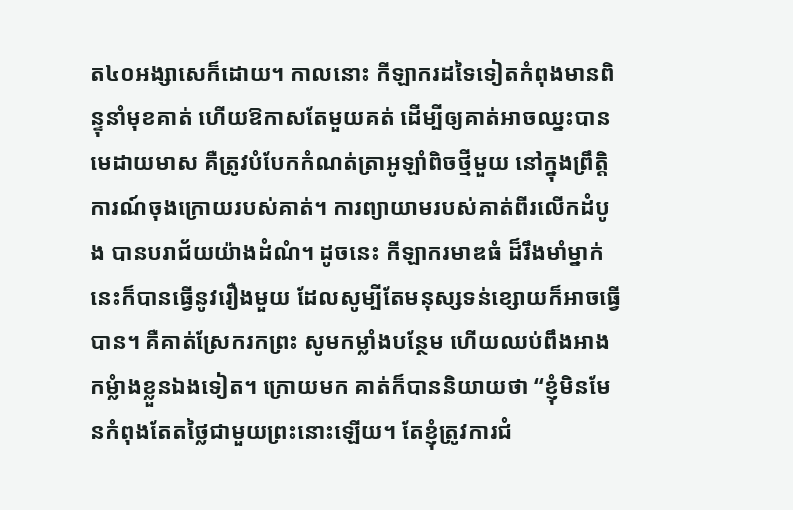ត៤០អង្សាសេក៏ដោយ។ កាលនោះ កីឡាករដទៃទៀតកំពុងមានពិន្ទុនាំមុខគាត់ ហើយឱកាសតែមួយគត់ ដើម្បីឲ្យគាត់អាចឈ្នះបានមេដាយមាស គឺត្រូវបំបែកកំណត់ត្រាអូឡាំពិចថ្មីមួយ នៅក្នុងព្រឹត្តិការណ៍ចុងក្រោយរបស់គាត់។ ការព្យាយាមរបស់គាត់ពីរលើកដំបូង បានបរាជ័យយ៉ាងដំណំ។ ដូចនេះ កីឡាករមាឌធំ ដ៏រឹងមាំម្នាក់នេះក៏បានធ្វើនូវរឿងមួយ ដែលសូម្បីតែមនុស្សទន់ខ្សោយក៏អាចធ្វើបាន។ គឺគាត់ស្រែករកព្រះ សូមកម្លាំងបន្ថែម ហើយឈប់ពឹងអាងកម្លំាងខ្លួនឯងទៀត។ ក្រោយមក គាត់ក៏បាននិយាយថា “ខ្ញុំមិនមែនកំពុងតែតថ្លៃជាមួយព្រះនោះឡើយ។ តែខ្ញុំត្រូវការជំ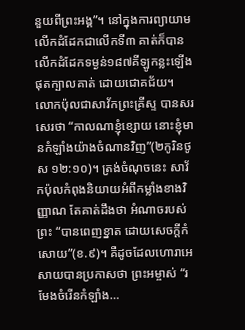នួយពីព្រះអង្គ”។ នៅក្នុងការព្យាយាមលើកដំដែកជាលើកទី៣ គាត់ក៏បានលើកដំដែកទម្ងន់១៨៧គីឡូកន្លះឡើង ផុតក្បាលគាត់ ដោយជោគជ័យ។ លោកប៉ុលជាសាវ័កព្រះគ្រីស្ទ បានសរសេរថា “កាលណាខ្ញុំខ្សោយ នោះខ្ញុំមានកំឡាំងយ៉ាងចំណានវិញ”(២កូរិនថូស ១២:១០)។ ត្រង់ចំណុចនេះ សាវ័កប៉ុលកំពុងនិយាយអំពីកម្លាំងខាងវិញ្ញាណ តែគាត់ដឹងថា អំណាចរបស់ព្រះ “បានពេញខ្នាត ដោយសេចក្តីកំសោយ”(ខ.៩)។ គឺដូចដែលហោរាអេសាយបានប្រកាសថា ព្រះអម្ចាស់ “រមែងចំរើនកំឡាំង…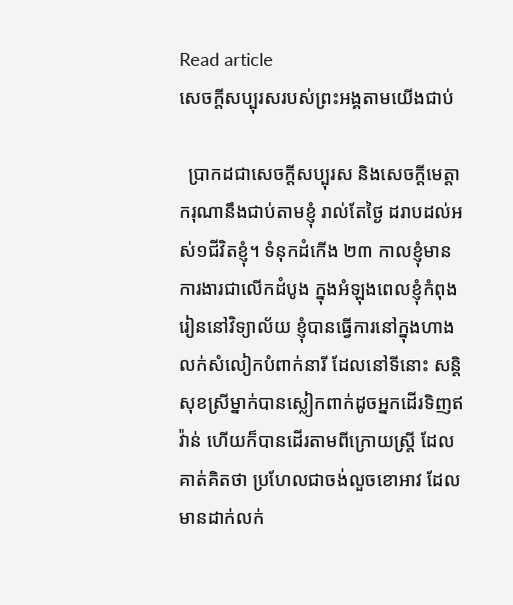Read article
សេចក្តីសប្បុរសរបស់ព្រះអង្គតាមយើងជាប់

  ប្រាកដជាសេចក្តីសប្បុរស និងសេចក្តីមេត្តាករុណានឹងជាប់តាមខ្ញុំ រាល់តែថ្ងៃ ដរាបដល់អស់១ជីវិតខ្ញុំ។ ទំនុកដំកើង ២៣ កាលខ្ញុំមានការងារជាលើកដំបូង ក្នុងអំឡុងពេលខ្ញុំកំពុងរៀននៅវិទ្យាល័យ ខ្ញុំបានធ្វើការនៅក្នុងហាងលក់សំលៀកបំពាក់នារី ដែលនៅទីនោះ សន្តិសុខស្រីម្នាក់បានស្លៀកពាក់ដូចអ្នកដើរទិញឥវ៉ាន់ ហើយក៏បានដើរតាមពីក្រោយស្រ្តី ដែលគាត់គិតថា ប្រហែលជាចង់លួចខោអាវ ដែលមានដាក់លក់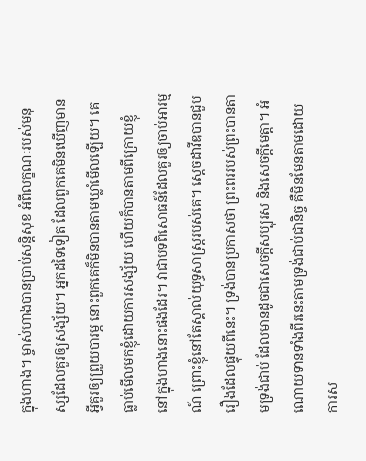ក្នុងហាង។ ម្ចាស់ហាងបានប្រាប់សន្តិសុខ អំពីលក្ខណៈរបស់មនុស្សដែលគួរឲ្យសង្ស័យ។ អ្នកដទៃទៀត ដែលពួកគេមិនឃើញមានអ្វីគួរឲ្យព្រួយបារម្ភ នោះពួកគេក៏មិនបានតាមឃ្លាំមើលឡើយ។ គេធ្លាប់មើលមកខ្ញុំដោយការសង្ស័យ ហើយក៏បានតាមពីក្រោយខ្ញុំ នៅក្នុងហាងនោះផងដែរ។ វាជាបទពិសោធន៍ដែលគួរឲ្យចាប់អារម្មណ៍ ព្រោះខ្ញុំនៅតែស្គាល់យុទ្ធសាស្ត្ររបស់គេ។ ស្តេចដាវីឌបានជួបរឿងដែលផ្ទុយពីនេះ។ ទ្រង់បានប្រកាសថា ព្រះពររបស់ព្រះបានតាមទ្រង់ជាប់ ដែលមានដូចជាសេចក្តីសប្បុរស និងសេចក្តីមេត្តា។ អំណោយទានទាំងពីរនេះតាមទ្រង់ជាប់ជានិច្ច គឺមិនមែនតាមដោយការស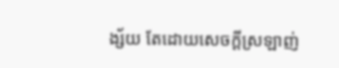ង្ស័យ តែដោយសេចក្តីស្រឡាញ់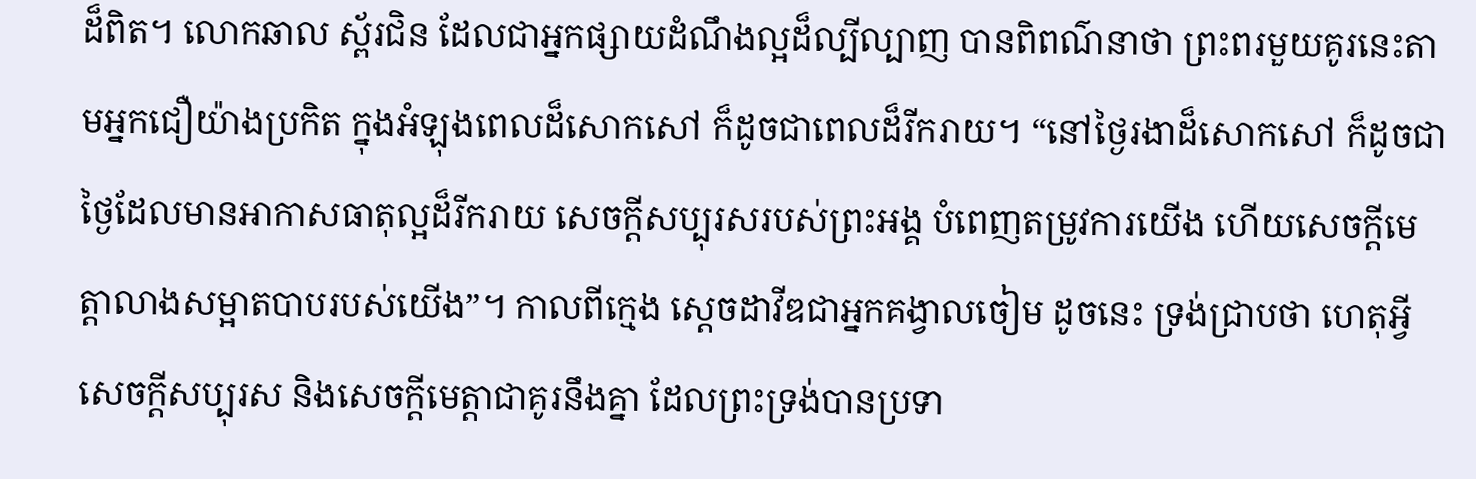ដ៏ពិត។ លោកឆាល ស្ព័រជិន ដែលជាអ្នកផ្សាយដំណឹងល្អដ៏ល្បីល្បាញ បានពិពណ៌នាថា ព្រះពរមួយគូរនេះតាមអ្នកជឿយ៉ាងប្រកិត ក្នុងអំឡុងពេលដ៏សោកសៅ ក៏ដូចជាពេលដ៏រីករាយ។ “នៅថ្ងៃរងាដ៏សោកសៅ ក៏ដូចជាថ្ងៃដែលមានអាកាសធាតុល្អដ៏រីករាយ សេចក្តីសប្បុរសរបស់ព្រះអង្គ បំពេញតម្រូវការយើង ហើយសេចក្តីមេត្តាលាងសម្អាតបាបរបស់យើង”។ កាលពីក្មេង ស្តេចដាវីឌជាអ្នកគង្វាលចៀម ដូចនេះ ទ្រង់ជ្រាបថា ហេតុអ្វីសេចក្តីសប្បុរស និងសេចក្តីមេត្តាជាគូរនឹងគ្នា ដែលព្រះទ្រង់បានប្រទា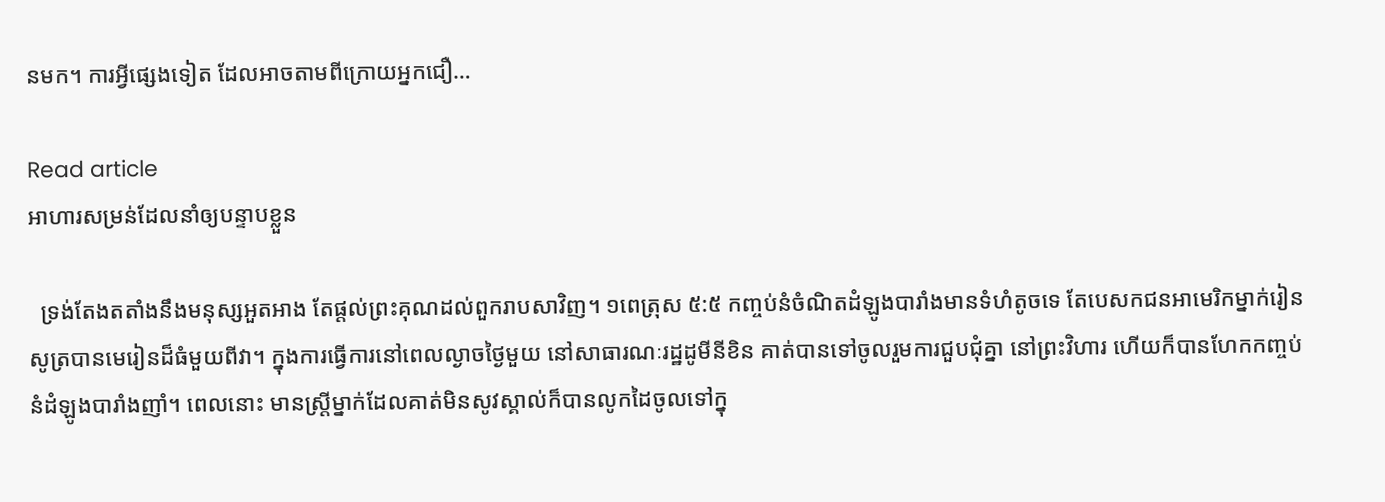នមក។ ការអ្វីផ្សេងទៀត ដែលអាចតាមពីក្រោយអ្នកជឿ…

Read article
អាហារសម្រន់ដែលនាំឲ្យបន្ទាបខ្លួន

  ទ្រង់តែងតតាំងនឹងមនុស្សអួតអាង តែផ្តល់ព្រះគុណដល់ពួករាបសាវិញ។ ១ពេត្រុស ៥:៥ កញ្ចប់នំចំណិតដំឡូងបារាំងមានទំហំតូចទេ តែបេសកជនអាមេរិកម្នាក់រៀនសូត្របានមេរៀនដ៏ធំមួយពីវា។ ក្នុងការធ្វើការនៅពេលល្ងាចថ្ងៃមួយ នៅសាធារណៈរដ្ឋដូមីនីខិន គាត់បានទៅចូលរួមការជួបជុំគ្នា នៅព្រះវិហារ ហើយក៏បានហែកកញ្ចប់នំដំឡូងបារាំងញាំ។ ពេលនោះ មានស្រ្តីម្នាក់ដែលគាត់មិនសូវស្គាល់ក៏បានលូកដៃចូលទៅក្នុ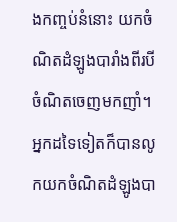ងកញ្ចប់នំនោះ យកចំណិតដំឡូងបារាំងពីរបីចំណិតចេញមកញាំ។ អ្នកដទៃទៀតក៏បានលូកយកចំណិតដំឡូងបា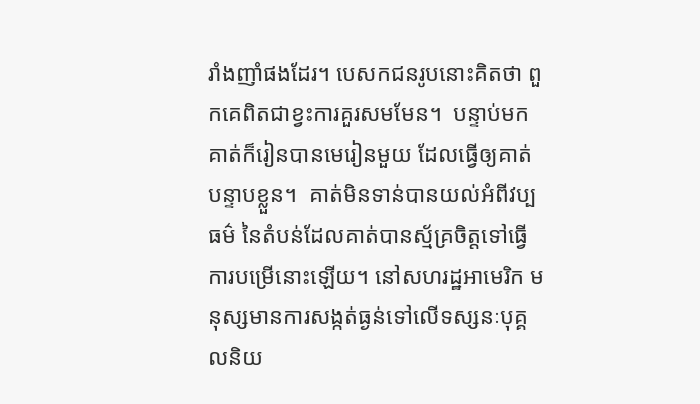រាំងញាំផងដែរ។ បេសកជនរូបនោះគិតថា ពួកគេពិតជាខ្វះការគួរសមមែន។  បន្ទាប់មក គាត់ក៏រៀនបានមេរៀនមួយ ដែលធ្វើឲ្យគាត់បន្ទាបខ្លួន។  គាត់មិនទាន់បានយល់អំពីវប្បធម៌ នៃតំបន់ដែលគាត់បានស្ម័គ្រចិត្តទៅធ្វើការបម្រើនោះឡើយ។ នៅសហរដ្ឋអាមេរិក មនុស្សមានការសង្កត់ធ្ងន់ទៅលើទស្សនៈបុគ្គលនិយ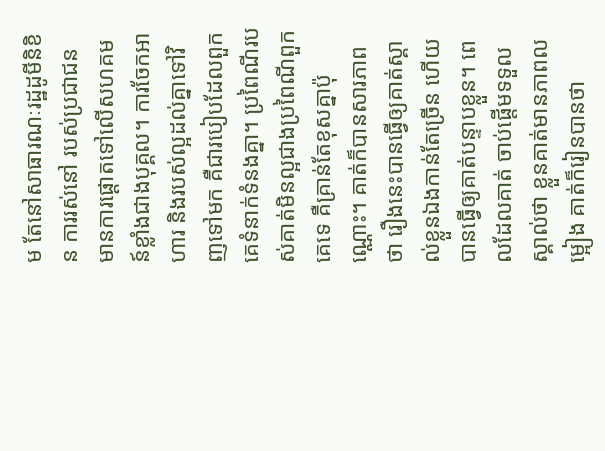ម តែនៅសាធារណៈរដ្ឋដូមីនិខិន ការរស់នៅ របស់ប្រជាជន មានការផ្ដោតទៅលើសហគមន៍ខ្លាំងជាងបុគ្គល។ ការចែកអាហារ និងរបស់ល្អដល់គ្នាទៅវិញទៅមក គឺជារបៀបដែលពួកគេទំនាក់ទំនងគ្នា។ ប្រពៃណីរបស់គាត់មិនល្អជាងប្រពៃណីពួកគេទេ គឺគ្រាន់តែខុសគ្នាប៉ុណ្ណោះ។ គាត់ក៏បានសារភាពថា រឿងនេះបានធ្វើឲ្យគាត់ស្គាល់ខ្លួនឯងកាន់តែច្រើន ហើយបានធ្វើឲ្យគាត់បន្ទាបខ្លួន។ ពេលដែលគាត់ ចាប់ផ្តើមទទួលស្គាល់ថា ខ្លួនគាត់មានភាពលម្អៀង គាត់ក៏រៀនបានថា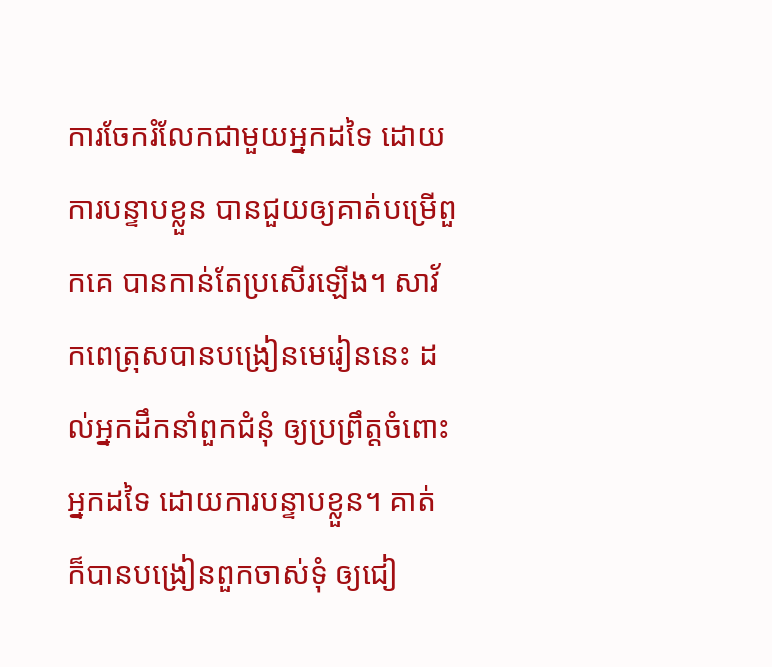ការចែករំលែកជាមួយអ្នកដទៃ ដោយការបន្ទាបខ្លួន បានជួយឲ្យគាត់បម្រើពួកគេ បានកាន់តែប្រសើរឡើង។ សាវ័កពេត្រុសបានបង្រៀនមេរៀននេះ ដល់អ្នកដឹកនាំពួកជំនុំ ឲ្យប្រព្រឹត្តចំពោះអ្នកដទៃ ដោយការបន្ទាបខ្លួន។ គាត់ ក៏បានបង្រៀនពួកចាស់ទុំ ឲ្យជៀ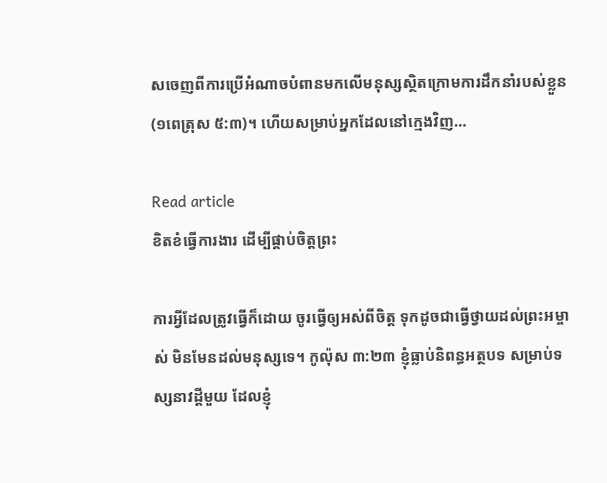សចេញពីការប្រើអំណាចបំពានមកលើមនុស្សស្ថិតក្រោមការដឹកនាំរបស់ខ្លួន (១ពេត្រុស ៥:៣)។ ហើយសម្រាប់អ្នកដែលនៅក្មេងវិញ…

Read article
ខិតខំធ្វើការងារ ដើម្បីផ្គាប់ចិត្តព្រះ

ការអ្វីដែលត្រូវធ្វើក៏ដោយ ចូរធ្វើឲ្យអស់ពីចិត្ត ទុកដូចជាធ្វើថ្វាយដល់ព្រះអម្ចាស់ មិនមែនដល់មនុស្សទេ។ កូល៉ុស ៣:២៣ ខ្ញុំធ្លាប់និពន្ធអត្ថបទ សម្រាប់ទស្សនាវដី្តមួយ ដែលខ្ញុំ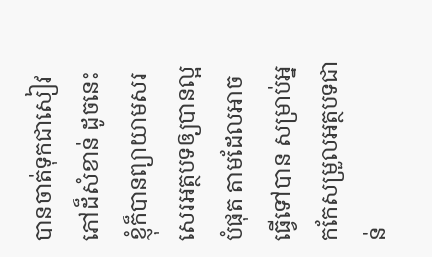បានចាត់ទុកជាសៀវភៅដ៏សំខាន់ ដូចនេះ ខ្ញុំក៏បានព្យាយាមសរសេរអត្ថបទឲ្យបានល្អបំផុត តាមដែលអាចធ្វើទៅបាន សម្រាប់អ្នកកែសម្រួលអត្ថបទជាន់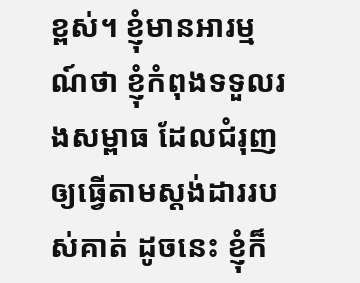ខ្ពស់។ ខ្ញុំមានអារម្មណ៍ថា ខ្ញុំកំពុងទទួលរងសម្ពាធ ដែលជំរុញឲ្យធ្វើតាមស្តង់ដាររបស់គាត់ ដូចនេះ ខ្ញុំក៏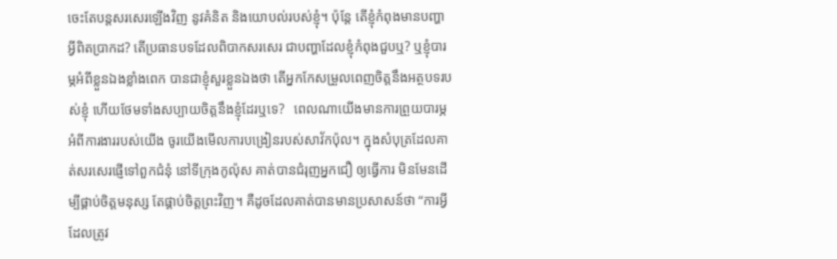ចេះតែបន្តសរសេរឡើងវិញ នូវគំនិត និងយោបល់របស់ខ្ញុំ។ ប៉ុន្តែ តើខ្ញុំកំពុងមានបញ្ហាអ្វីពិតប្រាកដ? តើប្រធានបទដែលពិបាកសរសេរ ជាបញ្ហាដែលខ្ញុំកំពុងជួបឬ? ឬខ្ញុំបារម្ភអំពីខ្លួនឯងខ្លាំងពេក បានជាខ្ញុំសួរខ្លួនឯងថា តើអ្នកកែសម្រួលពេញចិត្តនឹងអត្ថបទរបស់ខ្ញុំ ហើយថែមទាំងសប្បាយចិត្តនឹងខ្ញុំដែរឬទេ?   ពេលណាយើងមានការព្រួយបារម្ភ អំពីការងាររបស់យើង ចូរយើងមើលការបង្រៀនរបស់សាវ័កប៉ុល។ ក្នុងសំបុត្រដែលគាត់សរសេរផ្ញើទៅពួកជំនុំ នៅទីក្រុងកូល៉ុស គាត់បានជំរុញអ្នកជឿ ឲ្យធ្វើការ មិនមែនដើម្បីផ្គាប់ចិត្តមនុស្ស តែផ្គាប់ចិត្តព្រះវិញ។ គឺដូចដែលគាត់បានមានប្រសាសន៍ថា “ការអ្វីដែលត្រូវ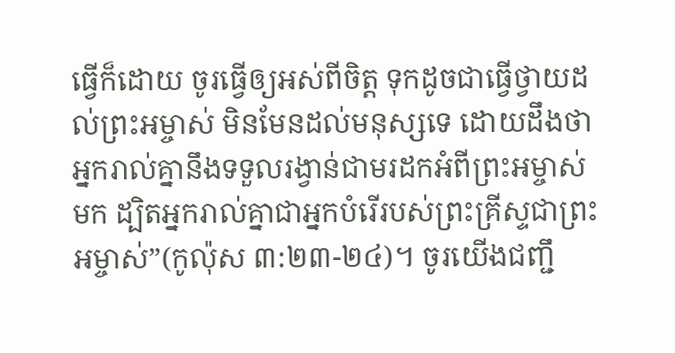ធ្វើក៏ដោយ ចូរធ្វើឲ្យអស់ពីចិត្ត ទុកដូចជាធ្វើថ្វាយដល់ព្រះអម្ចាស់ មិនមែនដល់មនុស្សទេ ដោយដឹងថា អ្នករាល់គ្នានឹងទទួលរង្វាន់ជាមរដកអំពីព្រះអម្ចាស់មក ដ្បិតអ្នករាល់គ្នាជាអ្នកបំរើរបស់ព្រះគ្រីស្ទជាព្រះអម្ចាស់”(កូល៉ុស ៣:២៣-២៤)។ ចូរយើងជញ្ជឹ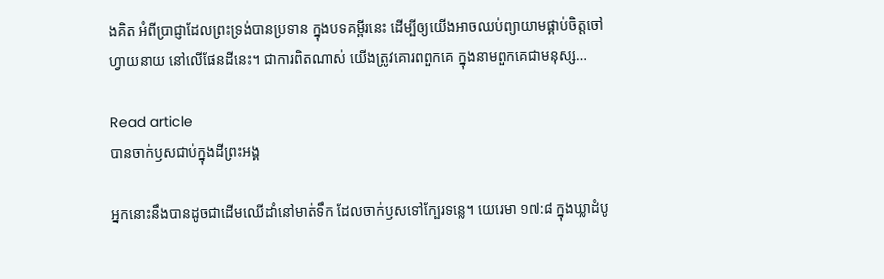ងគិត អំពីប្រាជ្ញាដែលព្រះទ្រង់បានប្រទាន ក្នុងបទគម្ពីរនេះ ដើម្បីឲ្យយើងអាចឈប់ព្យាយាមផ្គាប់ចិត្តចៅហ្វាយនាយ នៅលើផែនដីនេះ។ ជាការពិតណាស់ យើងត្រូវគោរពពួកគេ ក្នុងនាមពួកគេជាមនុស្ស…

Read article
បានចាក់ឫសជាប់ក្នុងដីព្រះអង្គ

អ្នកនោះនឹងបានដូចជាដើមឈើដាំនៅមាត់ទឹក ដែលចាក់ឫសទៅក្បែរទន្លេ។ យេរេមា ១៧:៨ ក្នុងឃ្លាដំបូ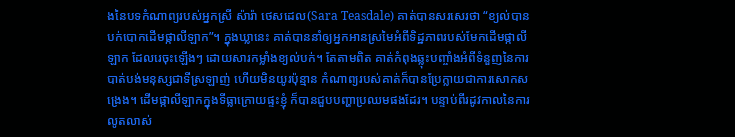ងនៃបទកំណាព្យរបស់អ្នកស្រី ស៉ារ៉ា ថេសដេល(Sara Teasdale) គាត់បានសរសេរថា “ខ្យល់បានបក់បោកដើមផ្កាលីឡាក”។ ក្នុងឃ្លានេះ គាត់បាននាំឲ្យអ្នកអានស្រមៃអំពីទិដ្ឋភាពរបស់មែកដើមផ្កាលីឡាក ដែលរេចុះឡើងៗ ដោយសារកម្លាំងខ្យល់បក់។ តែតាមពិត គាត់កំពុងឆ្លុះបញ្ចាំងអំពីទំនួញនៃការបាត់បង់មនុស្សជាទីស្រឡាញ់ ហើយមិនយូរប៉ុន្មាន កំណាព្យរបស់គាត់ក៏បានប្រែក្លាយជាការសោកសង្រេង។ ដើមផ្កាលីឡាកក្នុងទីធ្លាក្រោយផ្ទះខ្ញុំ ក៏បានជួបបញ្ហាប្រឈមផងដែរ។ បន្ទាប់ពីរដូវកាលនៃការលូតលាស់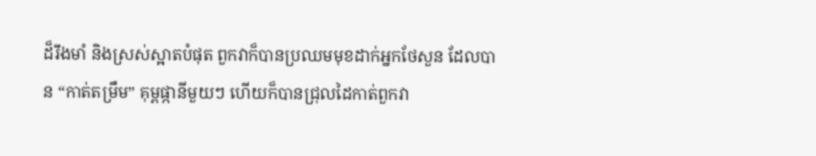ដ៏រឹងមាំ និងស្រស់ស្អាតបំផុត ពួកវាក៏បានប្រឈមមុខដាក់អ្នកថែសួន ដែលបាន “កាត់តម្រឹម” គុម្ពផ្កានីមួយៗ ហើយក៏បានជ្រុលដៃកាត់ពួកវា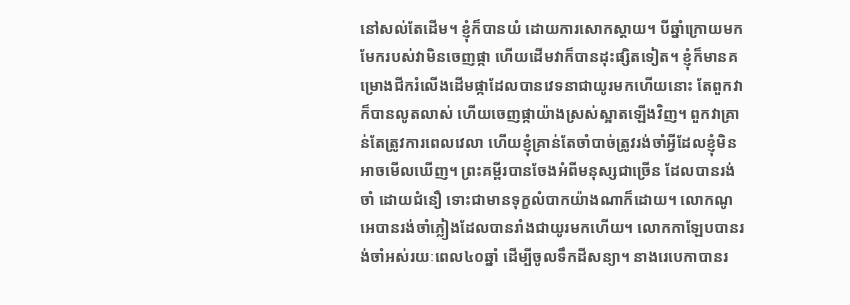នៅសល់តែដើម។ ខ្ញុំក៏បានយំ ដោយការសោកស្តាយ។ បីឆ្នាំក្រោយមក មែករបស់វាមិនចេញផ្កា ហើយដើមវាក៏បានដុះផ្សិតទៀត។ ខ្ញុំក៏មានគម្រោងជីករំលើងដើមផ្កាដែលបានវេទនាជាយូរមកហើយនោះ តែពួកវាក៏បានលូតលាស់ ហើយចេញផ្កាយ៉ាងស្រស់ស្អាតឡើងវិញ។ ពួកវាគ្រាន់តែត្រូវការពេលវេលា ហើយខ្ញុំគ្រាន់តែចាំបាច់ត្រូវរង់ចាំអ្វីដែលខ្ញុំមិនអាចមើលឃើញ។ ព្រះគម្ពីរបានចែងអំពីមនុស្សជាច្រើន ដែលបានរង់ចាំ ដោយជំនឿ ទោះជាមានទុក្ខលំបាកយ៉ាងណាក៏ដោយ។ លោកណូអេបានរង់ចាំភ្លៀងដែលបានរាំងជាយូរមកហើយ។ លោកកាឡែបបានរង់ចាំអស់រយៈពេល៤០ឆ្នាំ ដើម្បីចូលទឹកដីសន្យា។ នាងរេបេកាបានរ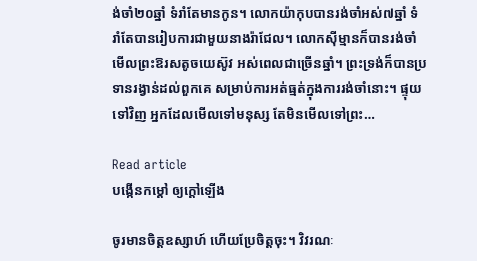ង់ចាំ២០ឆ្នាំ ទំរាំតែមានកូន។ លោកយ៉ាកុបបានរង់ចាំអស់៧ឆ្នាំ ទំរាំតែបានរៀបការជាមួយនាងរ៉ាជែល។ លោកស៊ីម្មានក៏បានរង់ចាំមើលព្រះឱរសតូចយេស៊ូវ អស់ពេលជាច្រើនឆ្នាំ។ ព្រះទ្រង់ក៏បានប្រទានរង្វាន់ដល់ពួកគេ សម្រាប់ការអត់ធ្មត់ក្នុងការរង់ចាំនោះ។ ផ្ទុយទៅវិញ អ្នកដែលមើលទៅមនុស្ស តែមិនមើលទៅព្រះ…

Read article
បង្កើនកម្តៅ ឲ្យក្តៅឡើង

ចូរមានចិត្តឧស្សាហ៍ ហើយប្រែចិត្តចុះ។ វិវរណៈ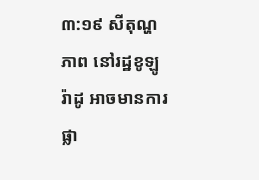៣:១៩ សីតុណ្ហភាព នៅរដ្ឋខូឡូរ៉ាដូ អាចមានការផ្លា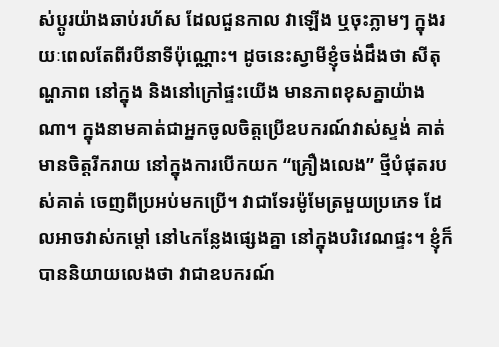ស់ប្តូរយ៉ាងឆាប់រហ័ស ដែលជួនកាល វាឡើង ឬចុះភ្លាមៗ ក្នុងរយៈពេលតែពីរបីនាទីប៉ុណ្ណោះ។ ដូចនេះស្វាមីខ្ញុំចង់ដឹងថា សីតុណ្ហភាព នៅក្នុង និងនៅក្រៅផ្ទះយើង មានភាពខុសគ្នាយ៉ាងណា។ ក្នុងនាមគាត់ជាអ្នកចូលចិត្តប្រើឧបករណ៍វាស់ស្ទង់ គាត់មានចិត្តរីករាយ នៅក្នុងការបើកយក “គ្រឿងលេង” ថ្មីបំផុតរបស់គាត់ ចេញពីប្រអប់មកប្រើ។ វាជាទែរម៉ូមែត្រមួយប្រភេទ ដែលអាចវាស់កម្តៅ នៅ៤កន្លែងផ្សេងគ្នា នៅក្នុងបរិវេណផ្ទះ។ ខ្ញុំក៏បាននិយាយលេងថា វាជាឧបករណ៍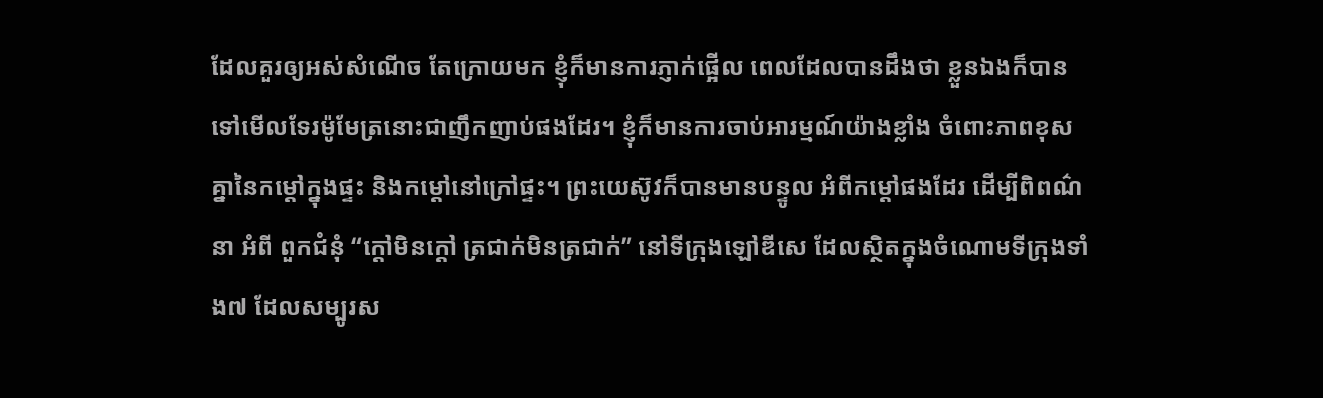ដែលគួរឲ្យអស់សំណើច តែក្រោយមក ខ្ញុំក៏មានការភ្ញាក់ផ្អើល ពេលដែលបានដឹងថា ខ្លួនឯងក៏បានទៅមើលទែរម៉ូមែត្រនោះជាញឹកញាប់ផងដែរ។ ខ្ញុំក៏មានការចាប់អារម្មណ៍យ៉ាងខ្លាំង ចំពោះភាពខុសគ្នានៃកម្តៅក្នុងផ្ទះ និងកម្តៅនៅក្រៅផ្ទះ។ ព្រះយេស៊ូវក៏បានមានបន្ទូល អំពីកម្តៅផងដែរ ដើម្បីពិពណ៌នា អំពី ពួកជំនុំ “ក្តៅមិនក្តៅ ត្រជាក់មិនត្រជាក់” នៅទីក្រុងឡៅឌីសេ ដែលស្ថិតក្នុងចំណោមទីក្រុងទាំង៧ ដែលសម្បូរស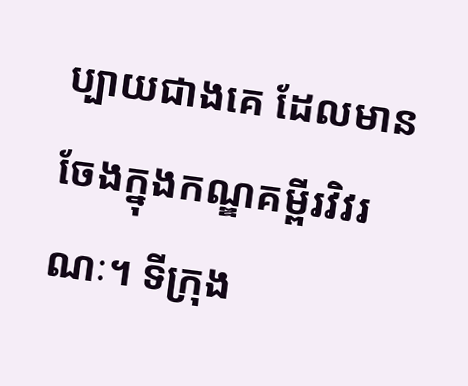ប្បាយជាងគេ ដែលមានចែងក្នុងកណ្ឌគម្ពីរវិវរណៈ។ ទីក្រុង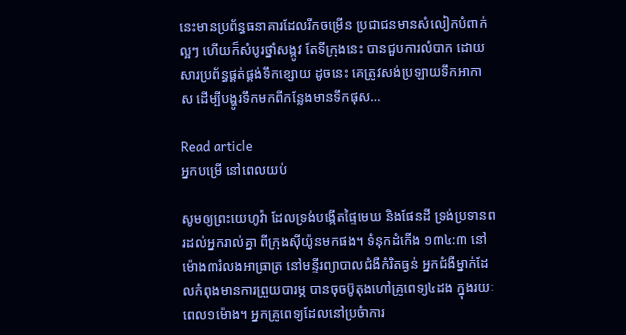នេះមានប្រព័ន្ធធនាគារដែលរីកចម្រើន ប្រជាជនមានសំលៀកបំពាក់ល្អៗ ហើយក៏សំបូរថ្នាំសង្កូវ តែទីក្រុងនេះ បានជួបការលំបាក ដោយសារប្រព័ន្ធផ្គត់ផ្គង់ទឹកខ្សោយ ដូចនេះ គេត្រូវសង់ប្រឡាយទឹកអាកាស ដើម្បីបង្ហូរទឹកមកពីកន្លែងមានទឹកផុស…

Read article
អ្នកបម្រើ នៅពេលយប់

សូមឲ្យព្រះយេហូវ៉ា ដែលទ្រង់បង្កើតផ្ទៃមេឃ និងផែនដី ទ្រង់ប្រទានពរដល់អ្នករាល់គ្នា ពីក្រុងស៊ីយ៉ូនមកផង។ ទំនុកដំកើង ១៣៤:៣ នៅម៉ោង៣រំលងអាធ្រាត្រ នៅមន្ទីរព្យាបាលជំងឺកំរិតធ្ងន់ អ្នកជំងឺម្នាក់ដែលកំពុងមានការព្រួយបារម្ភ បានចុចប៊ូតុងហៅគ្រូពេទ្យ៤ដង ក្នុងរយៈពេល១ម៉ោង។ អ្នកគ្រូពេទ្យដែលនៅប្រចំាការ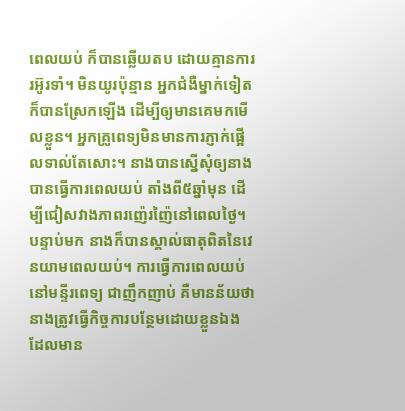ពេលយប់ ក៏បានឆ្លើយតប ដោយគ្មានការរអ៊ូរទាំ។ មិនយូរប៉ុន្មាន អ្នកជំងឺម្នាក់ទៀត ក៏បានស្រែកឡើង ដើម្បីឲ្យមានគេមកមើលខ្លួន។ អ្នកគ្រូពេទ្យមិនមានការភ្ញាក់ផ្អើលទាល់តែសោះ។ នាងបានស្នើសុំឲ្យនាងបានធ្វើការពេលយប់ តាំងពី៥ឆ្នាំមុន ដើម្បីជៀសវាងភាពរញ៉េរញ៉ៃនៅពេលថ្ងៃ។ បន្ទាប់មក នាងក៏បានស្គាល់ធាតុពិតនៃវេនយាមពេលយប់។ ការធ្វើការពេលយប់នៅមន្ទីរពេទ្យ ជាញឹកញាប់ គឺមានន័យថា នាងត្រូវធ្វើកិច្ចការបន្ថែមដោយខ្លួនឯង ដែលមាន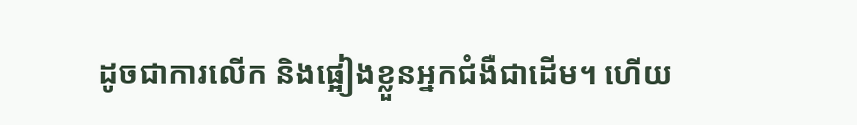ដូចជាការលើក និងផ្អៀងខ្លួនអ្នកជំងឺជាដើម។ ហើយ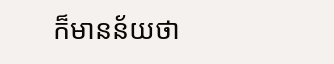ក៏មានន័យថា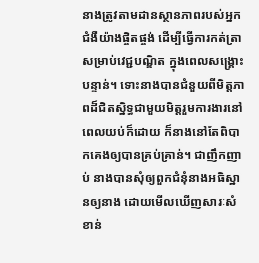នាងត្រូវតាមដានស្ថានភាពរបស់អ្នកជំងឺយ៉ាងផ្ចិតផ្ចង់ ដើម្បីធ្វើការកត់ត្រា សម្រាប់វេជ្ជបណ្ឌិត ក្នុងពេលសង្គ្រោះបន្ទាន់។ ទោះនាងបានជំនួយពីមិត្តភាពដ៏ជិតស្និទ្ធជាមួយមិត្តរួមការងារនៅពេលយប់ក៏ដោយ ក៏នាងនៅតែពិបាកគេងឲ្យបានគ្រប់គ្រាន់។ ជាញឹកញាប់ នាងបានសុំឲ្យពួកជំនុំនាងអធិស្ឋានឲ្យនាង ដោយមើលឃើញសារៈសំខាន់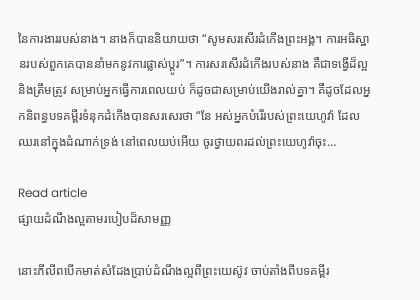នៃការងាររបស់នាង។ នាងក៏បាននិយាយថា “សូមសរសើរដំកើងព្រះអង្គ។ ការអធិស្ឋានរបស់ពួកគេបាននាំមកនូវការផ្លាស់ប្តូរ”។ ការសរសើរដំកើងរបស់នាង គឺជាទង្វើដ៏ល្អ និងត្រឹមត្រូវ សម្រាប់អ្នកធ្វើការពេលយប់ ក៏ដូចជាសម្រាប់យើងរាល់គ្នា។ គឺដូចដែលអ្នកនិពន្ធបទគម្ពីរទំនុកដំកើងបានសរសេរថា “នែ អស់អ្នកបំរើរបស់ព្រះយេហូវ៉ា ដែលឈរនៅក្នុងដំណាក់ទ្រង់ នៅពេលយប់អើយ ចូរថ្វាយពរដល់ព្រះយេហូវ៉ាចុះ…

Read article
ផ្សាយដំណឹងល្អតាមរបៀបដ៏សាមញ្ញ

នោះភីលីពបើកមាត់សំដែងប្រាប់ដំណឹងល្អពីព្រះយេស៊ូវ ចាប់តាំងពីបទគម្ពីរ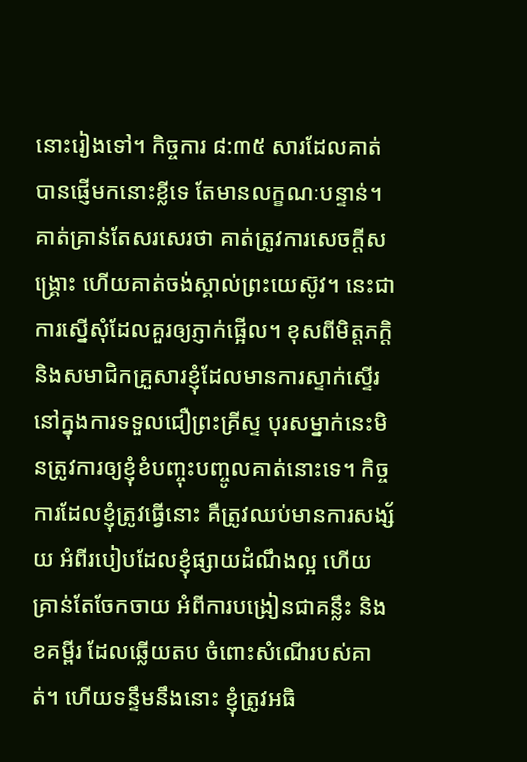នោះរៀងទៅ។ កិច្ចការ ៨:៣៥ សារដែលគាត់បានផ្ញើមកនោះខ្លីទេ តែមានលក្ខណៈបន្ទាន់។ គាត់គ្រាន់តែសរសេរថា គាត់ត្រូវការសេចក្តីសង្រ្គោះ ហើយគាត់ចង់ស្គាល់ព្រះយេស៊ូវ។ នេះជាការស្នើសុំដែលគួរឲ្យភ្ញាក់ផ្អើល។ ខុសពីមិត្តភក្តិ និងសមាជិកគ្រួសារខ្ញុំដែលមានការស្ទាក់ស្ទើរ នៅក្នុងការទទួលជឿព្រះគ្រីស្ទ បុរសម្នាក់នេះមិនត្រូវការឲ្យខ្ញុំខំបញ្ចុះបញ្ចូលគាត់នោះទេ។ កិច្ចការដែលខ្ញុំត្រូវធ្វើនោះ គឺត្រូវឈប់មានការសង្ស័យ អំពីរបៀបដែលខ្ញុំផ្សាយដំណឹងល្អ ហើយគ្រាន់តែចែកចាយ អំពីការបង្រៀនជាគន្លឹះ និងខគម្ពីរ ដែលឆ្លើយតប ចំពោះសំណើរបស់គាត់។ ហើយទន្ទឹមនឹងនោះ ខ្ញុំត្រូវអធិ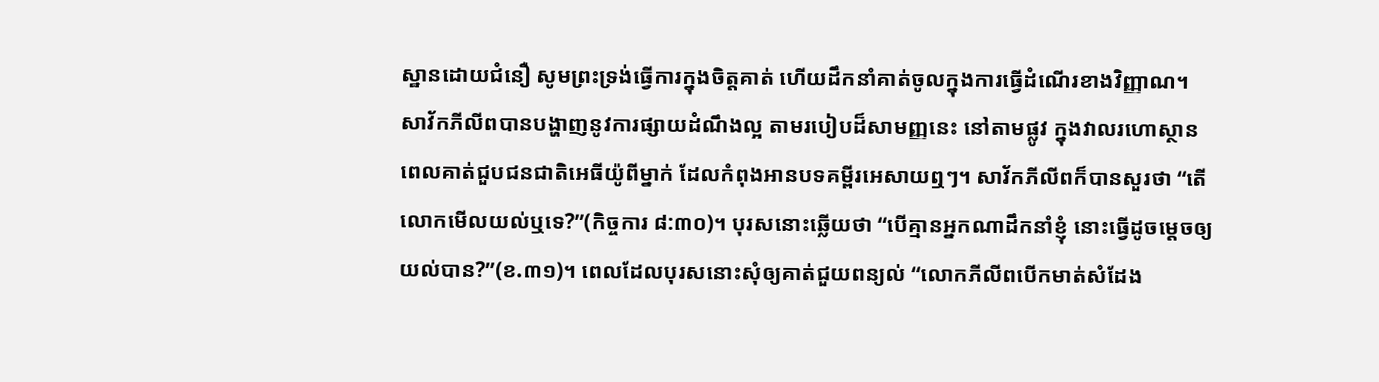ស្ឋានដោយជំនឿ សូមព្រះទ្រង់ធ្វើការក្នុងចិត្តគាត់ ហើយដឹកនាំគាត់ចូលក្នុងការធ្វើដំណើរខាងវិញ្ញាណ។ សាវ័កភីលីពបានបង្ហាញនូវការផ្សាយដំណឹងល្អ តាមរបៀបដ៏សាមញ្ញនេះ នៅតាមផ្លូវ ក្នុងវាលរហោស្ថាន ពេលគាត់ជួបជនជាតិអេធីយ៉ូពីម្នាក់ ដែលកំពុងអានបទគម្ពីរអេសាយឮៗ។ សាវ័កភីលីពក៏បានសួរថា “តើលោកមើលយល់ឬទេ?”(កិច្ចការ ៨:៣០)។ បុរសនោះឆ្លើយថា “បើគ្មានអ្នកណាដឹកនាំខ្ញុំ នោះធ្វើដូចម្តេចឲ្យយល់បាន?”(ខ.៣១)។ ពេលដែលបុរសនោះសុំឲ្យគាត់ជួយពន្យល់ “លោកភីលីពបើកមាត់សំដែង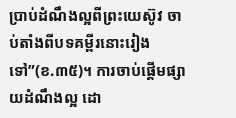ប្រាប់ដំណឹងល្អពីព្រះយេស៊ូវ ចាប់តាំងពីបទគម្ពីរនោះរៀងទៅ”(ខ.៣៥)។ ការចាប់ផ្តើមផ្សាយដំណឹងល្អ ដោ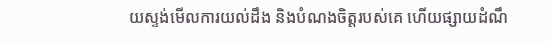យស្ទង់មើលការយល់ដឹង និងបំណងចិត្តរបស់គេ ហើយផ្សាយដំណឹ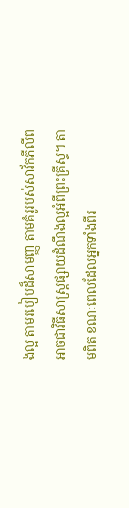ងល្អ តាមរបៀបដ៏សាមញ្ញ តាមគំរូរបស់សាវ័កភីលីព អាចជាវិធីសាស្រ្តផ្សាយដំណឹងល្អអំពីព្រះគ្រីស្ទ។ តាមពិត ខណៈពេលដែលអ្នកទាំងពីរ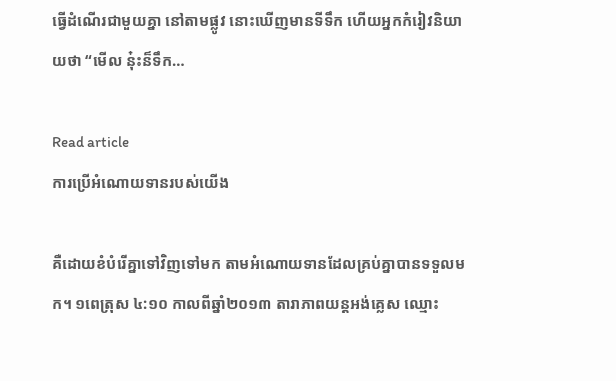ធ្វើដំណើរជាមួយគ្នា នៅតាមផ្លូវ នោះឃើញមានទីទឹក ហើយអ្នកកំរៀវនិយាយថា “មើល នុ៎ះន៏ទឹក…

Read article
ការប្រើអំណោយទានរបស់យើង

គឺដោយខំបំរើគ្នាទៅវិញទៅមក តាមអំណោយទានដែលគ្រប់គ្នាបានទទួលមក។ ១ពេត្រុស ៤:១០ កាលពីឆ្នាំ២០១៣ តារាភាពយន្តអង់គ្លេស ឈ្មោះ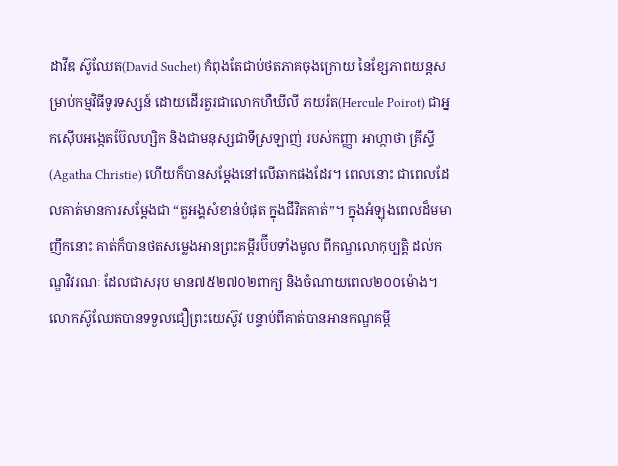ដាវីឌ ស៊ូឈែត(David Suchet) កំពុងតែជាប់ថតភាគចុងក្រោយ នៃខ្សែភាពយន្តសម្រាប់កម្មវិធីទូរទស្សន៍ ដោយដើរតួរជាលោកហឺឃីលី ភយរ៉ត(Hercule Poirot) ជាអ្នកស៊ើបអង្កេតប៊ែលហ្សិក និងជាមនុស្សជាទីស្រឡាញ់ របស់កញ្ញា អាហ្កាថា គ្រីស្ទី(Agatha Christie) ហើយក៏បានសម្តែងនៅលើឆាកផងដែរ។ ពេលនោះ ជាពេលដែលគាត់មានការសម្តែងជា “តួអង្គសំខាន់បំផុត ក្នុងជីវិតគាត់”។ ក្នុងអំឡុងពេលដ៏មមាញឹកនោះ គាត់ក៏បានថតសម្លេងអានព្រះគម្ពីរប៊ីបទាំងមូល ពីកណ្ឌលោកុប្បត្តិ ដល់កណ្ឌវិវរណៈ ដែលជាសរុប មាន៧៥២៧០២ពាក្យ និងចំណាយពេល២០០ម៉ោង។ លោកស៊ូឈែតបានទទួលជឿព្រះយេស៊ូវ បន្ទាប់ពីគាត់បានអានកណ្ឌគម្ពី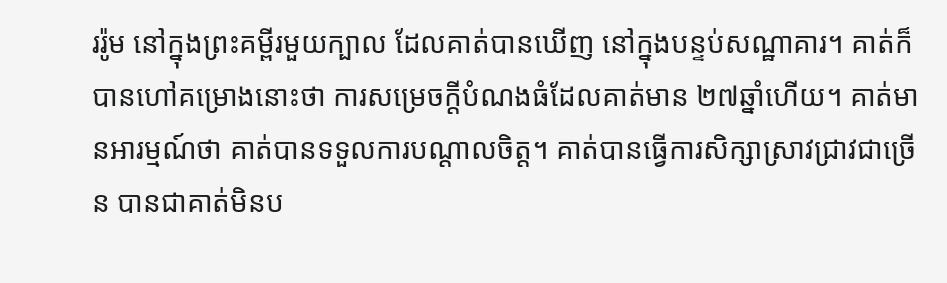ររ៉ូម នៅក្នុងព្រះគម្ពីរមួយក្បាល ដែលគាត់បានឃើញ នៅក្នុងបន្ទប់សណ្ឋាគារ។ គាត់ក៏បានហៅគម្រោងនោះថា ការសម្រេចក្តីបំណងធំដែលគាត់មាន ២៧ឆ្នាំហើយ។ គាត់មានអារម្មណ៍ថា គាត់បានទទួលការបណ្តាលចិត្ត។ គាត់បានធ្វើការសិក្សាស្រាវជ្រាវជាច្រើន បានជាគាត់មិនប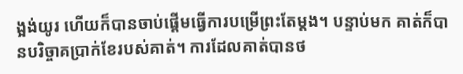ង្អង់យូរ ហើយក៏បានចាប់ផ្តើមធ្វើការបម្រើព្រះតែម្តង។ បន្ទាប់មក គាត់ក៏បានបរិច្ចាគប្រាក់ខែរបស់គាត់។ ការដែលគាត់បានថ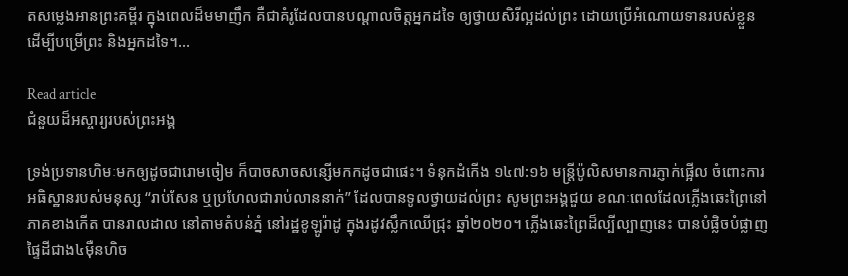តសម្លេងអានព្រះគម្ពីរ ក្នុងពេលដ៏មមាញឹក គឺជាគំរូដែលបានបណ្តាលចិត្តអ្នកដទៃ ឲ្យថ្វាយសិរីល្អដល់ព្រះ ដោយប្រើអំណោយទានរបស់ខ្លួន ដើម្បីបម្រើព្រះ និងអ្នកដទៃ។…

Read article
ជំនួយដ៏អស្ចារ្យរបស់ព្រះអង្គ

ទ្រង់ប្រទានហិមៈមកឲ្យដូចជារោមចៀម ក៏បាចសាចសន្សើមកកដូចជាផេះ។ ទំនុកដំកើង ១៤៧:១៦ មន្រ្តីប៉ូលិសមានការភ្ញាក់ផ្អើល ចំពោះការអធិស្ឋានរបស់មនុស្ស “រាប់សែន ឬប្រហែលជារាប់លាននាក់” ដែលបានទូលថ្វាយដល់ព្រះ សូមព្រះអង្គជួយ ខណៈពេលដែលភ្លើងឆេះព្រៃនៅភាគខាងកើត បានរាលដាល នៅតាមតំបន់ភ្នំ នៅរដ្ឋខូឡូរ៉ាដូ ក្នុងរដូវស្លឹកឈើជ្រុះ ឆ្នាំ២០២០។ ភ្លើងឆេះព្រៃដ៏ល្បីល្បាញនេះ បានបំផ្លិចបំផ្លាញផ្ទៃដីជាង៤ម៉ឺនហិច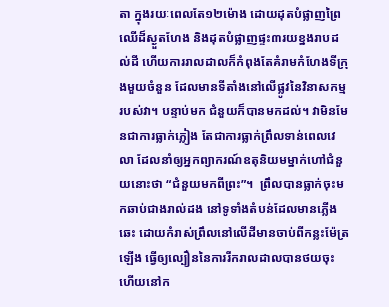តា ក្នុងរយៈពេលតែ១២ម៉ោង ដោយដុតបំផ្លាញព្រៃឈើដ៏ស្ងួតហែង និងដុតបំផ្លាញផ្ទះ៣រយខ្នងរាបដល់ដី ហើយការរាលដាលក៏កំពុងតែគំរាមកំហែងទីក្រុងមួយចំនួន ដែលមានទីតាំងនៅលើផ្លូវនៃវិនាសកម្មរបស់វា។ បន្ទាប់មក ជំនួយក៏បានមកដល់។ វាមិនមែនជាការធ្លាក់ភ្លៀង តែជាការធ្លាក់ព្រឹលទាន់ពេលវេលា ដែលនាំឲ្យអ្នកព្យាករណ៍ឧតុនិយមម្នាក់ហៅជំនួយនោះថា “ជំនួយមកពីព្រះ”។  ព្រឹលបានធ្លាក់ចុះមកឆាប់ជាងរាល់ដង នៅទូទាំងតំបន់ដែលមានភ្លើងឆេះ ដោយកំរាស់ព្រឹលនៅលើដីមានចាប់ពីកន្លះម៉ែត្រឡើង ធ្វើឲ្យល្បឿននៃការរីករាលដាលបានថយចុះ ហើយនៅក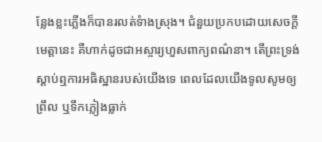ន្លែងខ្លះភ្លើងក៏បានរលត់ទំាងស្រុង។ ជំនួយប្រកបដោយសេចក្តីមេត្តានេះ គឺហាក់ដូចជាអស្ចារ្យហួសពាក្យពណ៌នា។ តើព្រះទ្រង់ស្តាប់ឮការអធិស្ឋានរបស់យើងទេ ពេលដែលយើងទូលសូមឲ្យព្រឹល ឬទឹកភ្លៀងធ្លាក់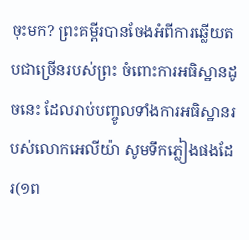ចុះមក? ព្រះគម្ពីរបានចែងអំពីការឆ្លើយតបជាច្រើនរបស់ព្រះ ចំពោះការអធិស្ឋានដូចនេះ ដែលរាប់បញ្ចូលទាំងការអធិស្ឋានរបស់លោកអេលីយ៉ា សូមទឹកភ្លៀងផងដែរ(១ព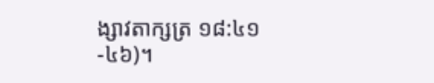ង្សាវតាក្សត្រ ១៨:៤១-៤៦)។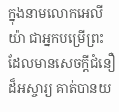ក្នុងនាមលោកអេលីយ៉ា ជាអ្នកបម្រើព្រះ ដែលមានសេចក្តីជំនឿដ៏អស្ចារ្យ គាត់បានយ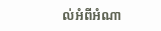ល់អំពីអំណា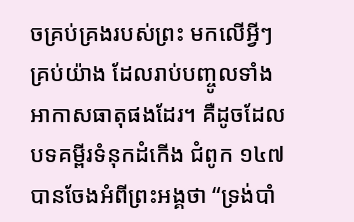ចគ្រប់គ្រងរបស់ព្រះ មកលើអ្វីៗគ្រប់យ៉ាង ដែលរាប់បញ្ចូលទាំងអាកាសធាតុផងដែរ។ គឺដូចដែលបទគម្ពីរទំនុកដំកើង ជំពូក ១៤៧ បានចែងអំពីព្រះអង្គថា “ទ្រង់បាំ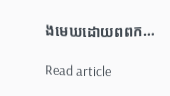ងមេឃដោយពពក…

Read article